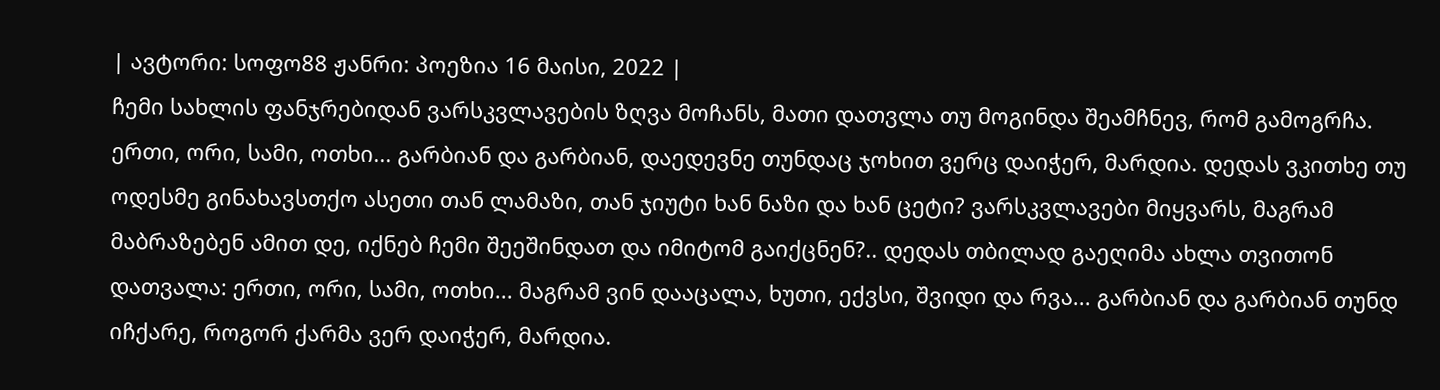| ავტორი: სოფო88 ჟანრი: პოეზია 16 მაისი, 2022 |
ჩემი სახლის ფანჯრებიდან ვარსკვლავების ზღვა მოჩანს, მათი დათვლა თუ მოგინდა შეამჩნევ, რომ გამოგრჩა. ერთი, ორი, სამი, ოთხი... გარბიან და გარბიან, დაედევნე თუნდაც ჯოხით ვერც დაიჭერ, მარდია. დედას ვკითხე თუ ოდესმე გინახავსთქო ასეთი თან ლამაზი, თან ჯიუტი ხან ნაზი და ხან ცეტი? ვარსკვლავები მიყვარს, მაგრამ მაბრაზებენ ამით დე, იქნებ ჩემი შეეშინდათ და იმიტომ გაიქცნენ?.. დედას თბილად გაეღიმა ახლა თვითონ დათვალა: ერთი, ორი, სამი, ოთხი... მაგრამ ვინ დააცალა, ხუთი, ექვსი, შვიდი და რვა... გარბიან და გარბიან თუნდ იჩქარე, როგორ ქარმა ვერ დაიჭერ, მარდია.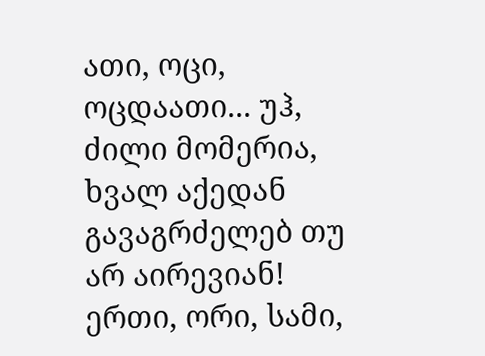ათი, ოცი, ოცდაათი... უჰ, ძილი მომერია, ხვალ აქედან გავაგრძელებ თუ არ აირევიან! ერთი, ორი, სამი,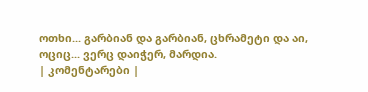ოთხი... გარბიან და გარბიან, ცხრამეტი და აი, ოციც... ვერც დაიჭერ, მარდია.
| კომენტარები |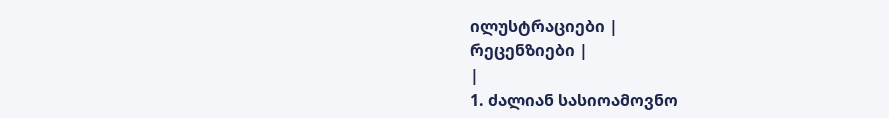ილუსტრაციები |
რეცენზიები |
|
1. ძალიან სასიოამოვნო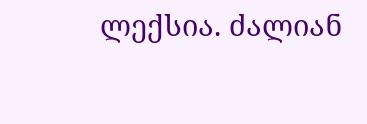ლექსია. ძალიან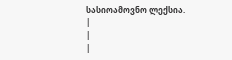სასიოამოვნო ლექსია.
|
|
|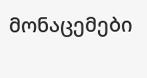მონაცემები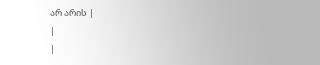არ არის |
|
|